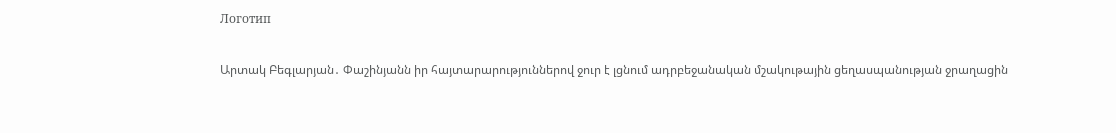Логотип

Արտակ Բեգլարյան․ Փաշինյանն իր հայտարարություններով ջուր է լցնում ադրբեջանական մշակութային ցեղասպանության ջրաղացին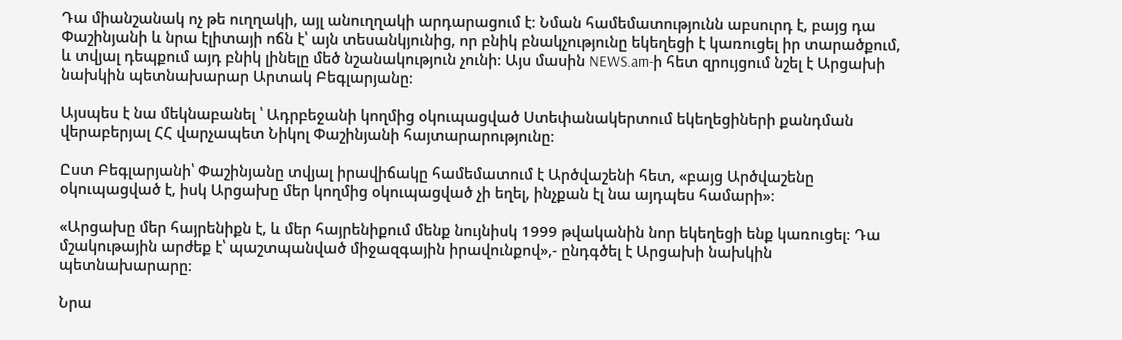Դա միանշանակ ոչ թե ուղղակի, այլ անուղղակի արդարացում է։ Նման համեմատությունն աբսուրդ է, բայց դա Փաշինյանի և նրա էլիտայի ոճն է՝ այն տեսանկյունից, որ բնիկ բնակչությունը եկեղեցի է կառուցել իր տարածքում, և տվյալ դեպքում այդ բնիկ լինելը մեծ նշանակություն չունի։ Այս մասին NEWS.am-ի հետ զրույցում նշել է Արցախի նախկին պետնախարար Արտակ Բեգլարյանը։

Այսպես է նա մեկնաբանել ՝ Ադրբեջանի կողմից օկուպացված Ստեփանակերտում եկեղեցիների քանդման վերաբերյալ ՀՀ վարչապետ Նիկոլ Փաշինյանի հայտարարությունը։

Ըստ Բեգլարյանի՝ Փաշինյանը տվյալ իրավիճակը համեմատում է Արծվաշենի հետ, «բայց Արծվաշենը օկուպացված է, իսկ Արցախը մեր կողմից օկուպացված չի եղել, ինչքան էլ նա այդպես համարի»։

«Արցախը մեր հայրենիքն է, և մեր հայրենիքում մենք նույնիսկ 1999 թվականին նոր եկեղեցի ենք կառուցել։ Դա մշակութային արժեք է՝ պաշտպանված միջազգային իրավունքով»,- ընդգծել է Արցախի նախկին պետնախարարը։

Նրա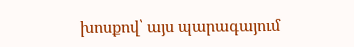խոսքով՝ այս պարագայում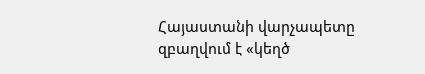Հայաստանի վարչապետը զբաղվում է «կեղծ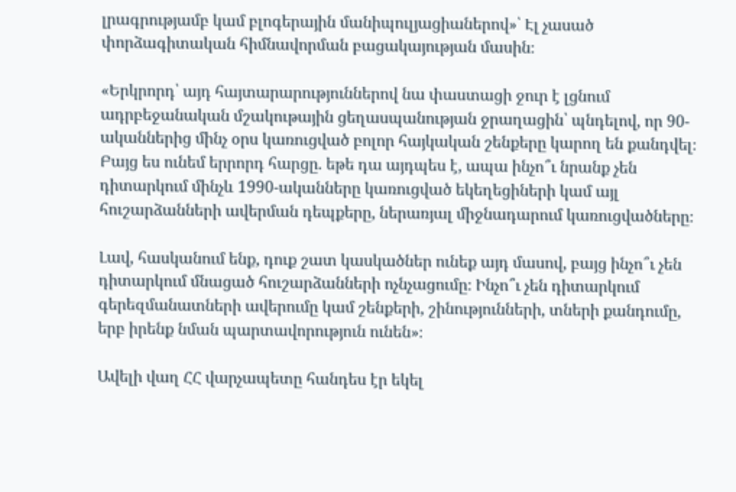լրագրությամբ կամ բլոգերային մանիպուլյացիաներով»՝ Էլ չասած փորձագիտական հիմնավորման բացակայության մասին։

«Երկրորդ՝ այդ հայտարարություններով նա փաստացի ջուր է լցնում ադրբեջանական մշակութային ցեղասպանության ջրաղացին՝ պնդելով, որ 90-ականներից մինչ օրս կառուցված բոլոր հայկական շենքերը կարող են քանդվել։ Բայց ես ունեմ երրորդ հարցը. եթե դա այդպես է, ապա ինչո՞ւ նրանք չեն դիտարկում մինչև 1990-ականները կառուցված եկեղեցիների կամ այլ հուշարձանների ավերման դեպքերը, ներառյալ միջնադարում կառուցվածները։

Լավ, հասկանում ենք, դուք շատ կասկածներ ունեք այդ մասով, բայց ինչո՞ւ չեն դիտարկում մնացած հուշարձանների ոչնչացումը։ Ինչո՞ւ չեն դիտարկում գերեզմանատների ավերումը կամ շենքերի, շինությունների, տների քանդումը, երբ իրենք նման պարտավորություն ունեն»։

Ավելի վաղ ՀՀ վարչապետը հանդես էր եկել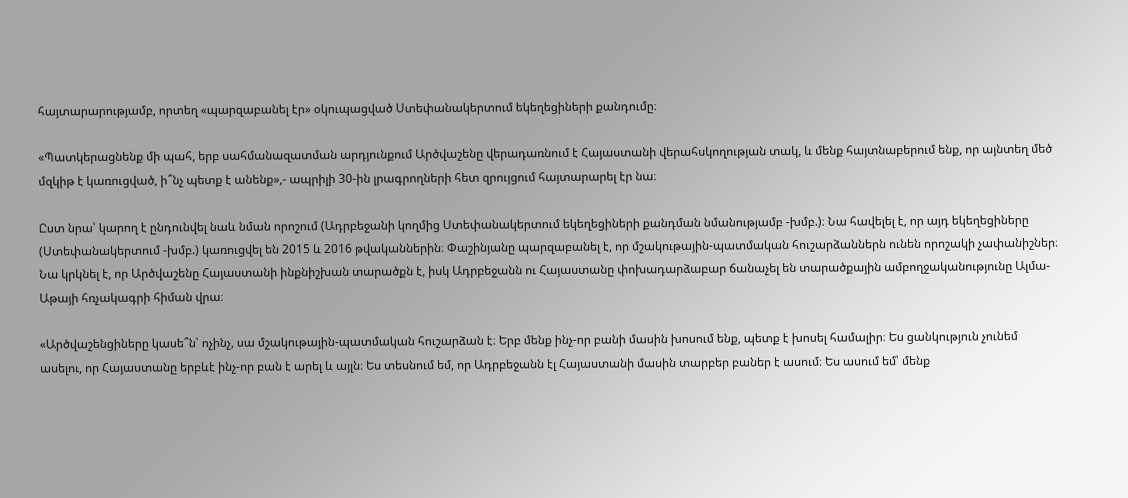հայտարարությամբ, որտեղ «պարզաբանել էր» օկուպացված Ստեփանակերտում եկեղեցիների քանդումը։

«Պատկերացնենք մի պահ, երբ սահմանազատման արդյունքում Արծվաշենը վերադառնում է Հայաստանի վերահսկողության տակ, և մենք հայտնաբերում ենք, որ այնտեղ մեծ մզկիթ է կառուցված, ի՞նչ պետք է անենք»,- ապրիլի 30-ին լրագրողների հետ զրույցում հայտարարել էր նա։

Ըստ նրա՝ կարող է ընդունվել նաև նման որոշում (Ադրբեջանի կողմից Ստեփանակերտում եկեղեցիների քանդման նմանությամբ -խմբ.)։ Նա հավելել է, որ այդ եկեղեցիները (Ստեփանակերտում -խմբ.) կառուցվել են 2015 և 2016 թվականներին։ Փաշինյանը պարզաբանել է, որ մշակութային-պատմական հուշարձաններն ունեն որոշակի չափանիշներ։ Նա կրկնել է, որ Արծվաշենը Հայաստանի ինքնիշխան տարածքն է, իսկ Ադրբեջանն ու Հայաստանը փոխադարձաբար ճանաչել են տարածքային ամբողջականությունը Ալմա-Աթայի հռչակագրի հիման վրա։

«Արծվաշենցիները կասե՞ն՝ ոչինչ, սա մշակութային-պատմական հուշարձան է։ Երբ մենք ինչ-որ բանի մասին խոսում ենք, պետք է խոսել համալիր։ Ես ցանկություն չունեմ ասելու, որ Հայաստանը երբևէ ինչ-որ բան է արել և այլն։ Ես տեսնում եմ, որ Ադրբեջանն էլ Հայաստանի մասին տարբեր բաներ է ասում։ Ես ասում եմ՝ մենք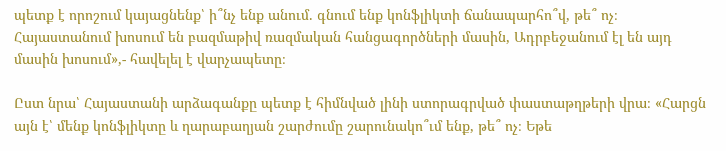պետք է որոշում կայացնենք՝ ի՞նչ ենք անում. գնում ենք կոնֆլիկտի ճանապարհո՞վ, թե՞ ոչ։ Հայաստանում խոսում են բազմաթիվ ռազմական հանցագործների մասին, Ադրբեջանում էլ են այդ մասին խոսում»,- հավելել է վարչապետը։

Ըստ նրա՝ Հայաստանի արձագանքը պետք է հիմնված լինի ստորագրված փաստաթղթերի վրա։ «Հարցն այն է՝ մենք կոնֆլիկտը և ղարաբաղյան շարժումը շարունակո՞ւմ ենք, թե՞ ոչ։ Եթե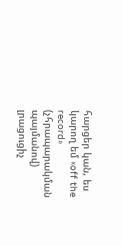հարցեր կան, ես կարող եմ «off the record» (չհրապարակման պայմանով) լրացուցիչ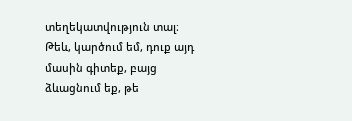տեղեկատվություն տալ։ Թեև, կարծում եմ, դուք այդ մասին գիտեք, բայց ձևացնում եք, թե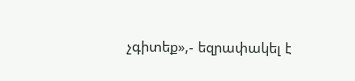չգիտեք»,- եզրափակել է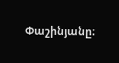Փաշինյանը։